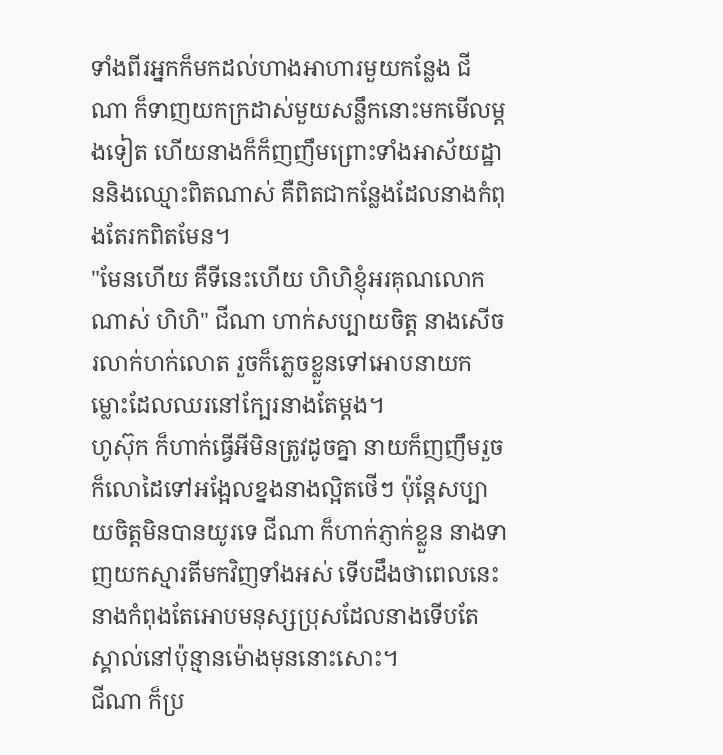ទាំងពីរអ្នកក៏មកដល់ហាងអាហារមួយកន្លែង ជីណា ក៏ទាញយកក្រដាស់មួយសន្លឹកនោះមកមើលម្តងទៀត ហើយនាងក៏ក៏ញញឹមព្រោះទាំងអាស័យដ្ឋាននិងឈ្មោះពិតណាស់ គឺពិតជាកន្លែងដែលនាងកំពុងតែរកពិតមែន។
"មែនហើយ គឺទីនេះហើយ ហិហិខ្ញុំអរគុណលោកណាស់ ហិហិ" ជីណា ហាក់សប្បាយចិត្ត នាងសើចរលាក់ហក់លោត រួចក៏ភ្លេចខ្លួនទៅអោបនាយកម្លោះដែលឈរនៅក្បែរនាងតែម្តង។
ហូស៊ុក ក៏ហាក់ធ្វើអីមិនត្រូវដូចគ្នា នាយក៏ញញឹមរួចក៏លោដៃទៅអង្អែលខ្នងនាងល្អិតថើៗ ប៉ុន្តែសប្បាយចិត្តមិនបានយូរទេ ជីណា ក៏ហាក់ភ្ញាក់ខ្លួន នាងទាញយកស្មារតីមកវិញទាំងអស់ ទើបដឹងថាពេលនេះនាងកំពុងតែអោបមនុស្សប្រុសដែលនាងទើបតែស្គាល់នៅប៉ុន្មានម៉ោងមុននោះសោះ។
ជីណា ក៏ប្រ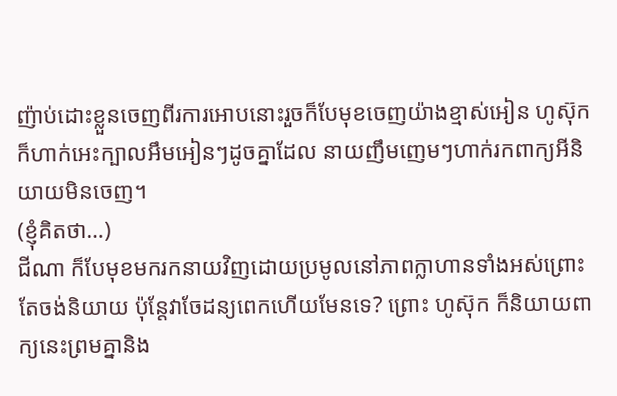ញ៉ាប់ដោះខ្លួនចេញពីរការអោបនោះរួចក៏បែមុខចេញយ៉ាងខ្មាស់អៀន ហូស៊ុក ក៏ហាក់អេះក្បាលអឹមអៀនៗដូចគ្នាដែល នាយញឹមញេមៗហាក់រកពាក្យអីនិយាយមិនចេញ។
(ខ្ញុំគិតថា…)
ជីណា ក៏បែមុខមករកនាយវិញដោយប្រមូលនៅភាពក្លាហានទាំងអស់ព្រោះតែចង់និយាយ ប៉ុន្តែវាចែដន្យពេកហើយមែនទេ? ព្រោះ ហូស៊ុក ក៏និយាយពាក្យនេះព្រមគ្នានិង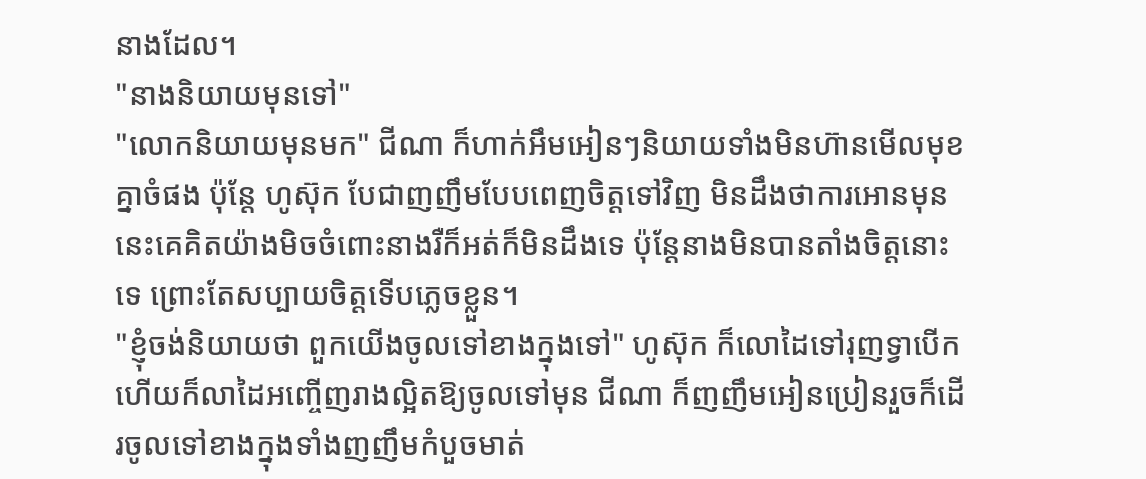នាងដែល។
"នាងនិយាយមុនទៅ"
"លោកនិយាយមុនមក" ជីណា ក៏ហាក់អឹមអៀនៗនិយាយទាំងមិនហ៊ានមើលមុខគ្នាចំផង ប៉ុន្តែ ហូស៊ុក បែជាញញឹមបែបពេញចិត្តទៅវិញ មិនដឹងថាការអោនមុននេះគេគិតយ៉ាងមិចចំពោះនាងរឺក៏អត់ក៏មិនដឹងទេ ប៉ុន្តែនាងមិនបានតាំងចិត្តនោះទេ ព្រោះតែសប្បាយចិត្តទើបភ្លេចខ្លួន។
"ខ្ញុំចង់និយាយថា ពួកយើងចូលទៅខាងក្នុងទៅ" ហូស៊ុក ក៏លោដៃទៅរុញទ្វាបើកហើយក៏លាដៃអញ្ចើញរាងល្អិតឱ្យចូលទៅមុន ជីណា ក៏ញញឹមអៀនប្រៀនរួចក៏ដើរចូលទៅខាងក្នុងទាំងញញឹមកំបួចមាត់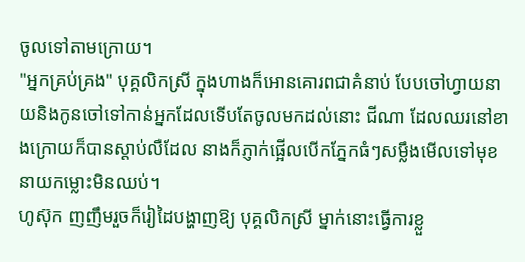ចូលទៅតាមក្រោយ។
"អ្នកគ្រប់គ្រង" បុគ្គលិកស្រី ក្នុងហាងក៏អោនគោរពជាគំនាប់ បែបចៅហ្វាយនាយនិងកូនចៅទៅកាន់អ្នកដែលទើបតែចូលមកដល់នោះ ជីណា ដែលឈរនៅខាងក្រោយក៏បានស្តាប់លឺដែល នាងក៏ភ្ញាក់ផ្អើលបើកភ្នែកធំៗសម្លឹងមើលទៅមុខនាយកម្លោះមិនឈប់។
ហូស៊ុក ញញឹមរួចក៏រៀដៃបង្ហាញឱ្យ បុគ្គលិកស្រី ម្នាក់នោះធ្វើការខ្លួ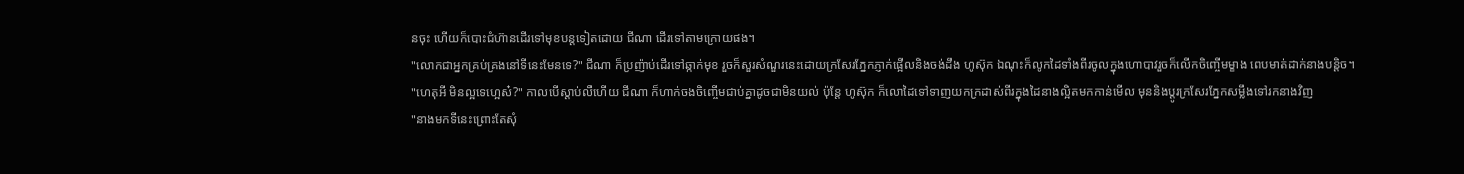នចុះ ហើយក៏បោះជំហ៊ានដើរទៅមុខបន្តទៀតដោយ ជីណា ដើរទៅតាមក្រោយផង។
"លោកជាអ្នកគ្រប់គ្រងនៅទីនេះមែនទេ?" ជីណា ក៏ប្រញ៉ាប់ដើរទៅឆ្កាក់មុខ រួចក៏សួរសំណួរនេះដោយក្រសែរភ្នែកភ្ញាក់ផ្អើលនិងចង់ដឹង ហូស៊ុក ឯណុះក៏លូកដៃទាំងពីរចូលក្នុងហោបាវរួចក៏លើកចិញ្ចើមម្ខាង ពេបមាត់ដាក់នាងបន្តិច។
"ហេតុអី មិនល្អទេហ្អេស៎?" កាលបើស្តាប់លឺហើយ ជីណា ក៏ហាក់ចងចិញ្ចើមជាប់គ្នាដូចជាមិនយល់ ប៉ុន្តែ ហូស៊ុក ក៏លោដៃទៅទាញយកក្រដាស់ពីរក្នុងដៃនាងល្អិតមកកាន់មើល មុននិងប្តូរក្រសែរភ្នែកសម្លឹងទៅរកនាងវិញ
"នាងមកទីនេះព្រោះតែសុំ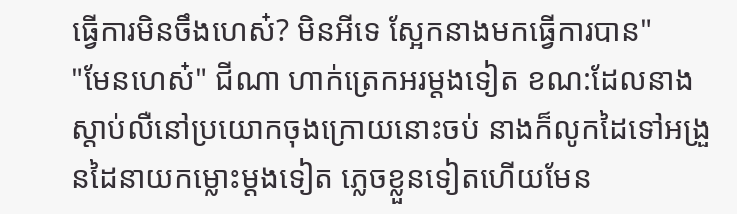ធ្វើការមិនចឹងហេស៎? មិនអីទេ ស្អែកនាងមកធ្វើការបាន"
"មែនហេស៎" ជីណា ហាក់ត្រេកអរម្តងទៀត ខណ:ដែលនាងស្តាប់លឺនៅប្រយោកចុងក្រោយនោះចប់ នាងក៏លូកដៃទៅអង្រួនដៃនាយកម្លោះម្តងទៀត ភ្លេចខ្លួនទៀតហើយមែន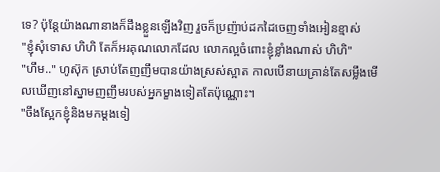ទេ? ប៉ុន្តែយ៉ាងណានាងក៏ដឹងខ្លួនឡើងវិញ រួចក៏ប្រញ៉ាប់ដកដៃចេញទាំងអៀនខ្មាស់
"ខ្ញុំសុំទោស ហិហិ តែក៏អរគុណលោកដែល លោកល្អចំពោះខ្ញុំខ្លាំងណាស់ ហិហិ"
"ហឹម.." ហូស៊ុក ស្រាប់តែញញឹមបានយ៉ាងស្រស់ស្អាត កាលបើនាយគ្រាន់តែសម្លឹងមើលឃើញនៅស្នាមញញឹមរបស់អ្នកម្ខាងទៀតតែប៉ុណ្ណោះ។
"ចឹងស្អែកខ្ញុំនិងមកម្តងទៀ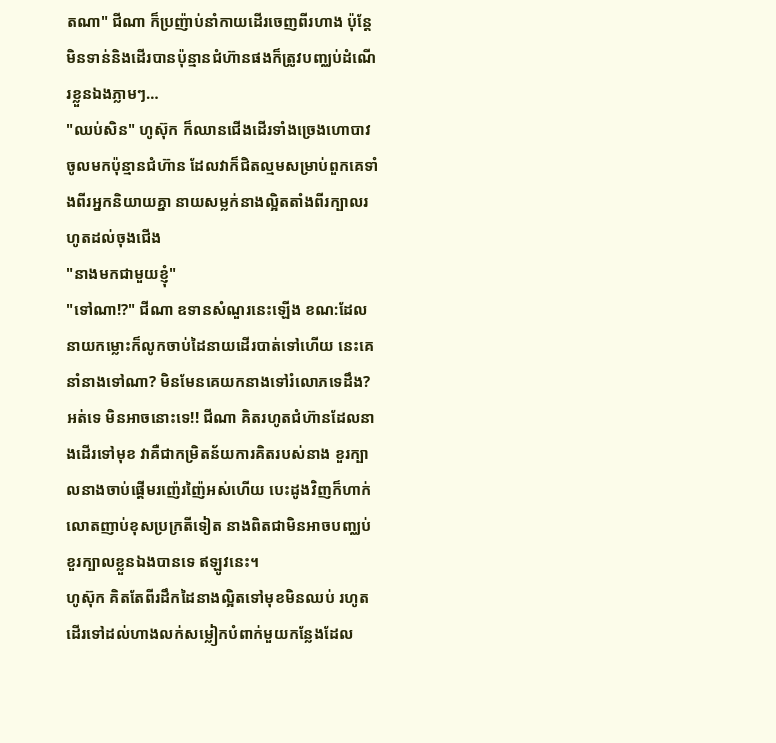តណា" ជីណា ក៏ប្រញ៉ាប់នាំកាយដើរចេញពីរហាង ប៉ុន្តែមិនទាន់និងដើរបានប៉ុន្មានជំហ៊ានផងក៏ត្រូវបញ្ឈប់ដំណើរខ្លួនឯងភ្លាមៗ…
"ឈប់សិន" ហូស៊ុក ក៏ឈានជើងដើរទាំងច្រេងហោបាវចូលមកប៉ុន្មានជំហ៊ាន ដែលវាក៏ជិតល្មមសម្រាប់ពួកគេទាំងពីរអ្នកនិយាយគ្នា នាយសម្លក់នាងល្អិតតាំងពីរក្បាលរហូតដល់ចុងជើង
"នាងមកជាមួយខ្ញុំ"
"ទៅណា!?" ជីណា ឧទានសំណួរនេះឡើង ខណ:ដែលនាយកម្លោះក៏លូកចាប់ដៃនាយដើរបាត់ទៅហើយ នេះគេនាំនាងទៅណា? មិនមែនគេយកនាងទៅរំលោភទេដឹង? អត់ទេ មិនអាចនោះទេ!! ជីណា គិតរហូតជំហ៊ានដែលនាងដើរទៅមុខ វាគឺជាកម្រិតន័យការគិតរបស់នាង ខួរក្បាលនាងចាប់ផ្តើមរញ៉េរញ៉ៃអស់ហើយ បេះដូងវិញក៏ហាក់លោតញាប់ខុសប្រក្រតីទៀត នាងពិតជាមិនអាចបញ្ឈប់ខួរក្បាលខ្លួនឯងបានទេ ឥឡូវនេះ។
ហូស៊ុក គិតតែពីរដឹកដៃនាងល្អិតទៅមុខមិនឈប់ រហូតដើរទៅដល់ហាងលក់សម្លៀកបំពាក់មួយកន្លែងដែល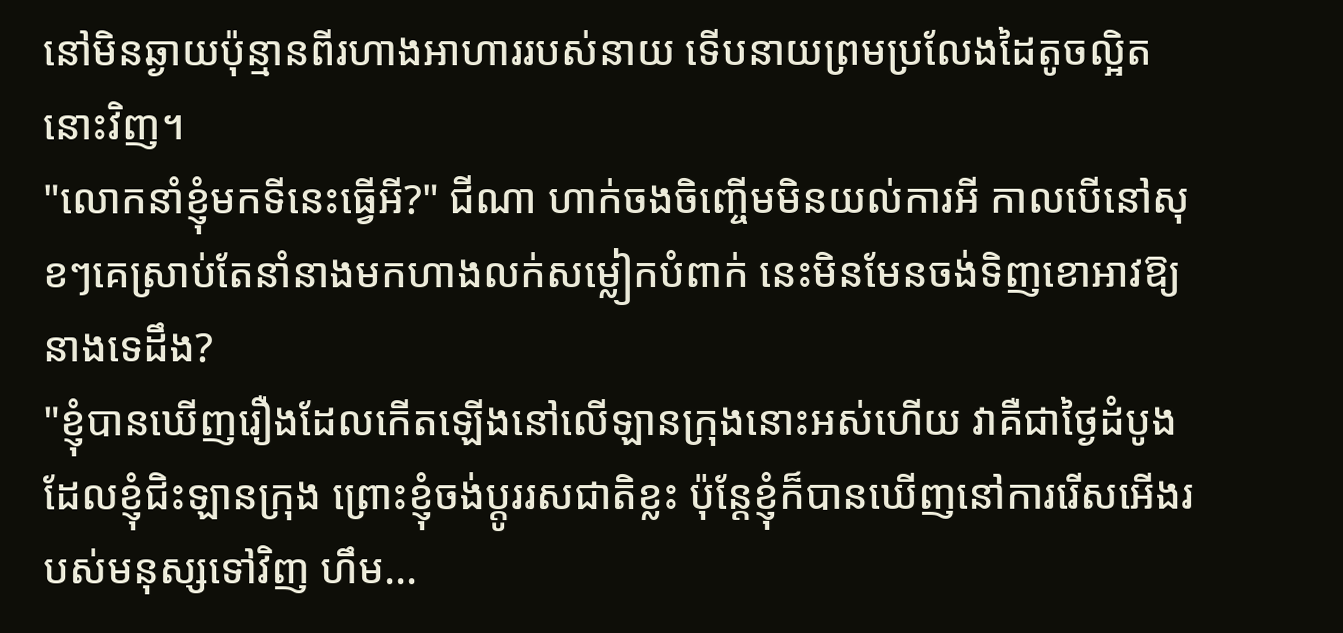នៅមិនឆ្ងាយប៉ុន្មានពីរហាងអាហាររបស់នាយ ទើបនាយព្រមប្រលែងដៃតូចល្អិតនោះវិញ។
"លោកនាំខ្ញុំមកទីនេះធ្វើអី?" ជីណា ហាក់ចងចិញ្ចើមមិនយល់ការអី កាលបើនៅសុខៗគេស្រាប់តែនាំនាងមកហាងលក់សម្លៀកបំពាក់ នេះមិនមែនចង់ទិញខោអាវឱ្យនាងទេដឹង?
"ខ្ញុំបានឃើញរឿងដែលកើតឡើងនៅលើឡានក្រុងនោះអស់ហើយ វាគឺជាថ្ងៃដំបូងដែលខ្ញុំជិះឡានក្រុង ព្រោះខ្ញុំចង់ប្តូររសជាតិខ្លះ ប៉ុន្តែខ្ញុំក៏បានឃើញនៅការរើសអើងរបស់មនុស្សទៅវិញ ហឹម...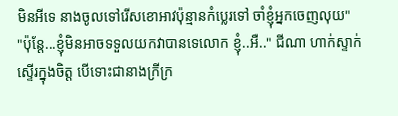មិនអីទេ នាងចូលទៅរើសខោអាវប៉ុន្មានកំប្លេរទៅ ចាំខ្ញុំអ្នកចេញលុយ"
"ប៉ុន្តែ...ខ្ញុំមិនអាចទទួលយកវាបានទេលោក ខ្ញុំ..អឺ.." ជីណា ហាក់ស្ទាក់ស្ទើរក្នុងចិត្ត បើទោះជានាងក្រីក្រ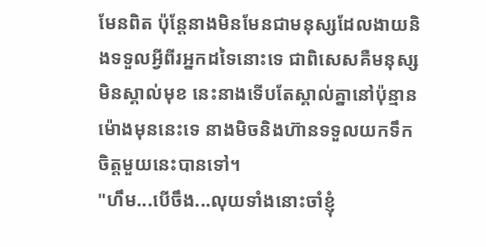មែនពិត ប៉ុន្តែនាងមិនមែនជាមនុស្សដែលងាយនិងទទួលអ្វីពីរអ្នកដទៃនោះទេ ជាពិសេសគឺមនុស្សមិនស្គាល់មុខ នេះនាងទើបតែស្គាល់គ្នានៅប៉ុន្មានម៉ោងមុននេះទេ នាងមិចនិងហ៊ានទទួលយកទឹកចិត្តមួយនេះបានទៅ។
"ហឹម...បើចឹង...លុយទាំងនោះចាំខ្ញុំ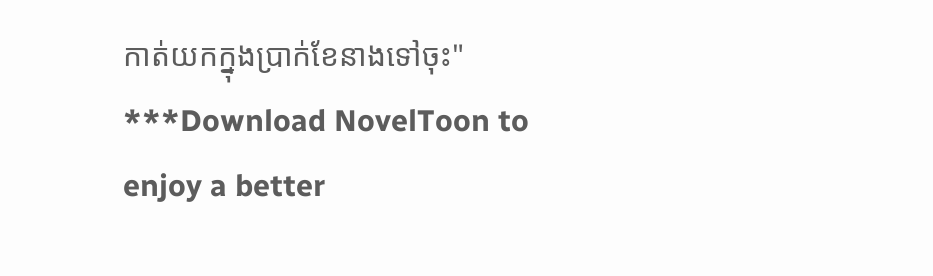កាត់យកក្នុងប្រាក់ខែនាងទៅចុះ"
***Download NovelToon to enjoy a better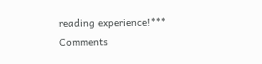reading experience!***
Comments